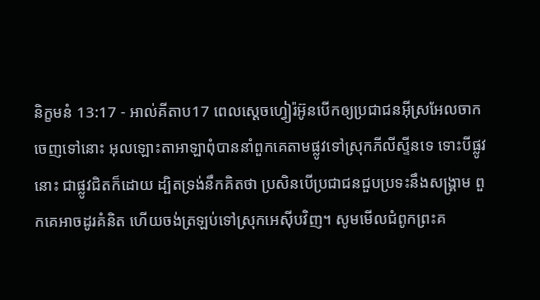និក្ខមនំ 13:17 - អាល់គីតាប17 ពេលស្តេចហ្វៀរ៉អ៊ូនបើកឲ្យប្រជាជនអ៊ីស្រអែលចាកចេញទៅនោះ អុលឡោះតាអាឡាពុំបាននាំពួកគេតាមផ្លូវទៅស្រុកភីលីស្ទីនទេ ទោះបីផ្លូវនោះ ជាផ្លូវជិតក៏ដោយ ដ្បិតទ្រង់នឹកគិតថា ប្រសិនបើប្រជាជនជួបប្រទះនឹងសង្គ្រាម ពួកគេអាចដូរគំនិត ហើយចង់ត្រឡប់ទៅស្រុកអេស៊ីបវិញ។ សូមមើលជំពូកព្រះគ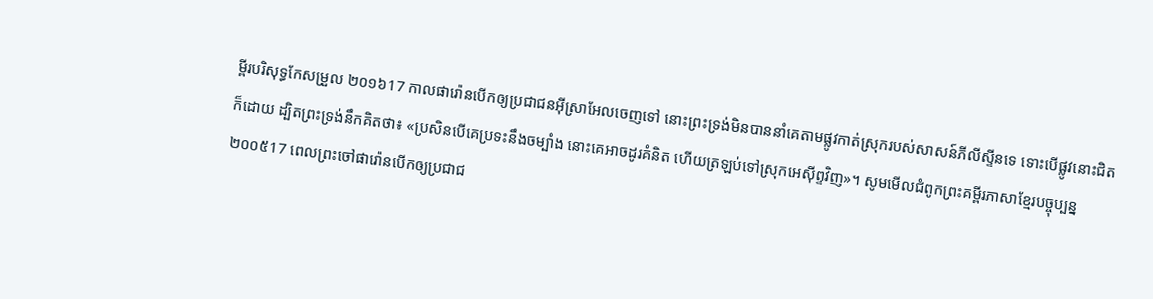ម្ពីរបរិសុទ្ធកែសម្រួល ២០១៦17 កាលផារ៉ោនបើកឲ្យប្រជាជនអ៊ីស្រាអែលចេញទៅ នោះព្រះទ្រង់មិនបាននាំគេតាមផ្លូវកាត់ស្រុករបស់សាសន៍ភីលីស្ទីនទេ ទោះបើផ្លូវនោះជិតក៏ដោយ ដ្បិតព្រះទ្រង់នឹកគិតថា៖ «ប្រសិនបើគេប្រទះនឹងចម្បាំង នោះគេអាចដូរគំនិត ហើយត្រឡប់ទៅស្រុកអេស៊ីព្ទវិញ»។ សូមមើលជំពូកព្រះគម្ពីរភាសាខ្មែរបច្ចុប្បន្ន ២០០៥17 ពេលព្រះចៅផារ៉ោនបើកឲ្យប្រជាជ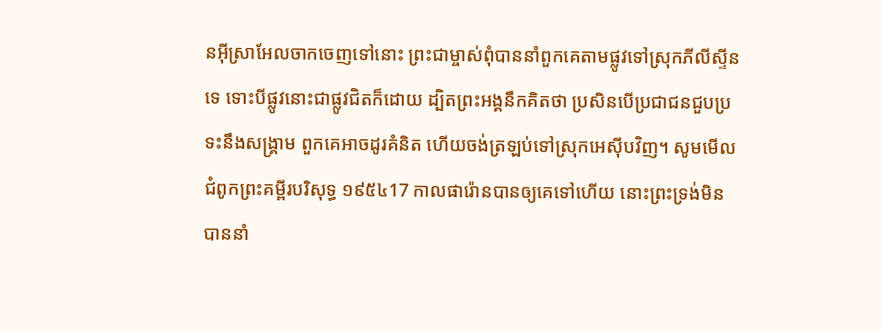នអ៊ីស្រាអែលចាកចេញទៅនោះ ព្រះជាម្ចាស់ពុំបាននាំពួកគេតាមផ្លូវទៅស្រុកភីលីស្ទីនទេ ទោះបីផ្លូវនោះជាផ្លូវជិតក៏ដោយ ដ្បិតព្រះអង្គនឹកគិតថា ប្រសិនបើប្រជាជនជួបប្រទះនឹងសង្គ្រាម ពួកគេអាចដូរគំនិត ហើយចង់ត្រឡប់ទៅស្រុកអេស៊ីបវិញ។ សូមមើលជំពូកព្រះគម្ពីរបរិសុទ្ធ ១៩៥៤17 កាលផារ៉ោនបានឲ្យគេទៅហើយ នោះព្រះទ្រង់មិនបាននាំ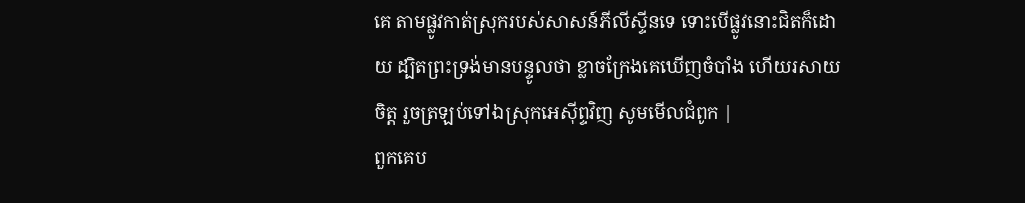គេ តាមផ្លូវកាត់ស្រុករបស់សាសន៍ភីលីស្ទីនទេ ទោះបើផ្លូវនោះជិតក៏ដោយ ដ្បិតព្រះទ្រង់មានបន្ទូលថា ខ្លាចក្រែងគេឃើញចំបាំង ហើយរសាយចិត្ត រួចត្រឡប់ទៅឯស្រុកអេស៊ីព្ទវិញ សូមមើលជំពូក |
ពួកគេប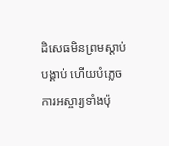ដិសេធមិនព្រមស្ដាប់បង្គាប់ ហើយបំភ្លេចការអស្ចារ្យទាំងប៉ុ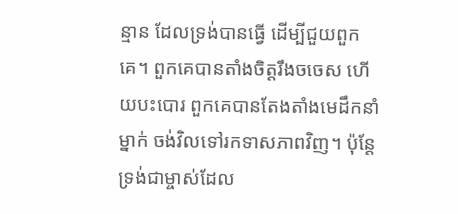ន្មាន ដែលទ្រង់បានធ្វើ ដើម្បីជួយពួកគេ។ ពួកគេបានតាំងចិត្តរឹងចចេស ហើយបះបោរ ពួកគេបានតែងតាំងមេដឹកនាំម្នាក់ ចង់វិលទៅរកទាសភាពវិញ។ ប៉ុន្តែ ទ្រង់ជាម្ចាស់ដែល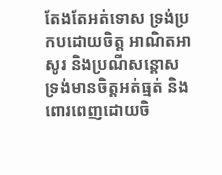តែងតែអត់ទោស ទ្រង់ប្រកបដោយចិត្ត អាណិតអាសូរ និងប្រណីសន្ដោស ទ្រង់មានចិត្តអត់ធ្មត់ និងពោរពេញដោយចិ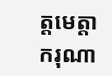ត្តមេត្តាករុណា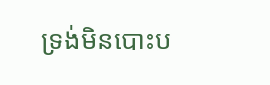ទ្រង់មិនបោះប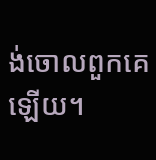ង់ចោលពួកគេឡើយ។